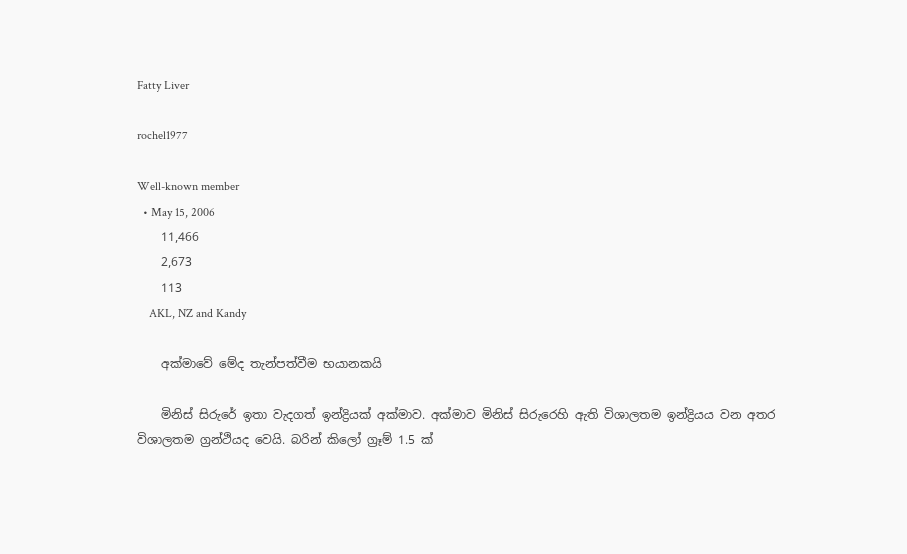Fatty Liver

rochel1977

Well-known member
  • May 15, 2006
    11,466
    2,673
    113
    AKL, NZ and Kandy

    අක්‌මාවේ මේද තැන්පත්වීම භයානකයි

    මිනිස්‌ සිරුරේ ඉතා වැදගත් ඉන්ද්‍රියක්‌ අක්‌මාව. අක්‌මාව මිනිස්‌ සිරුරෙහි ඇති විශාලතම ඉන්ද්‍රියය වන අතර විශාලතම ග්‍රන්ථියද වෙයි. බරින් කිලෝ ග්‍රෑම් 1.5 ක්‌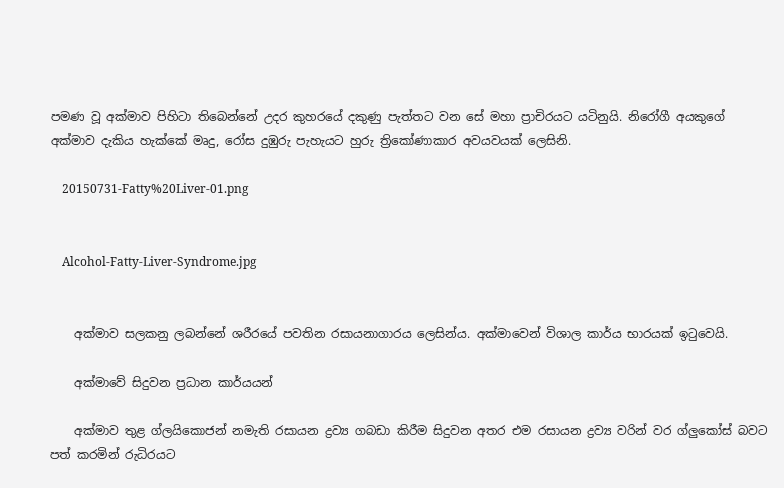පමණ වූ අක්‌මාව පිහිටා තිබෙන්නේ උදර කුහරයේ දකුණු පැත්තට වන සේ මහා ප්‍රාචිරයට යටිනුයි. නිරෝගී අයකුගේ අක්‌මාව දැකිය හැක්‌කේ මෘදු, රෝස දුඹුරු පැහැයට හුරු ත්‍රිකෝණාකාර අවයවයක්‌ ලෙසිනි.

    20150731-Fatty%20Liver-01.png


    Alcohol-Fatty-Liver-Syndrome.jpg


    අක්‌මාව සලකනු ලබන්නේ ශරීරයේ පවතින රසායනාගාරය ලෙසින්ය. අක්‌මාවෙන් විශාල කාර්ය භාරයක්‌ ඉටුවෙයි.

    අක්‌මාවේ සිදුවන ප්‍රධාන කාර්යයන්

    අක්‌මාව තුළ ග්ලයිකොජන් නමැති රසායන ද්‍රව්‍ය ගබඩා කිරීම සිදුවන අතර එම රසායන ද්‍රව්‍ය වරින් වර ග්ලුකෝස්‌ බවට පත් කරමින් රුධිරයට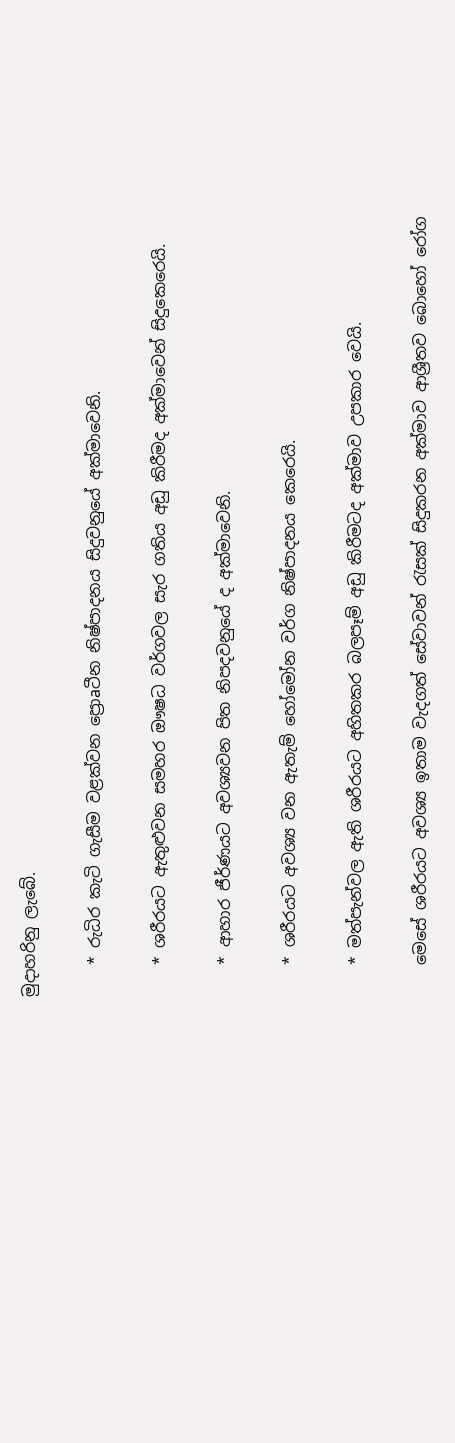මුදාහරිනු ලැබේ.

    * රුධිර කැටි ගැසීම වළක්‌වන ප්‍රොaටීන නිෂ්පාදනය සිදුවනුයේ අක්‌මාවෙනි.

    * ශරීරයට ඇතුළුවන සමහර ඖෂධ වර්ගවල සැර ගතිය අඩු කිරීමද අක්‌මාවෙන් සිදුකෙරෙයි.

    * ආහාර ජීර්ණයට අවශ්‍යවන පිත නිපදවනුයේ ද අක්‌මාවෙනි.

    * ශරීරයට අවශ්‍ය වන ඇතැම් හෝමෝන වර්ග නිෂ්පාදනය කෙරෙයි.

    * මත්පැන්වල ඇති ශරීරයට අහිතකර බලපෑම් අඩු කිරීමටද අක්‌මාව උපකාර වෙයි.

    මෙසේ ශරීරයට අවශ්‍ය ඉතාම වැදගත් සේවාවන් රැසක්‌ සිදුකරන අක්‌මාව ආශ්‍රීතව බොහෝ රෝග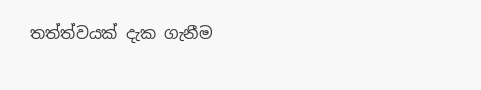තත්ත්වයක්‌ දැක ගැනීම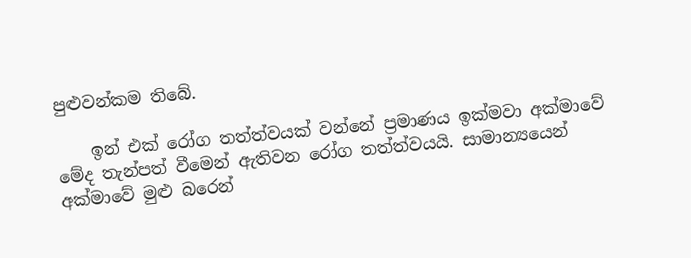පුළුවන්කම තිබේ.

    ඉන් එක්‌ රෝග තත්ත්වයක්‌ වන්නේ ප්‍රමාණය ඉක්‌මවා අක්‌මාවේ මේද තැන්පත් වීමෙන් ඇතිවන රෝග තත්ත්වයයි. සාමාන්‍යයෙන් අක්‌මාවේ මුළු බරෙන්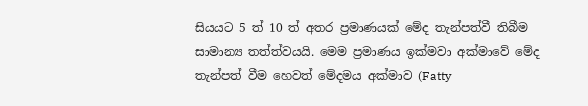සියයට 5 ත් 10 ත් අතර ප්‍රමාණයක්‌ මේද තැන්පත්වී තිබීම සාමාන්‍ය තත්ත්වයයි. මෙම ප්‍රමාණය ඉක්‌මවා අක්‌මාවේ මේද තැන්පත් වීම හෙවත් මේදමය අක්‌මාව (Fatty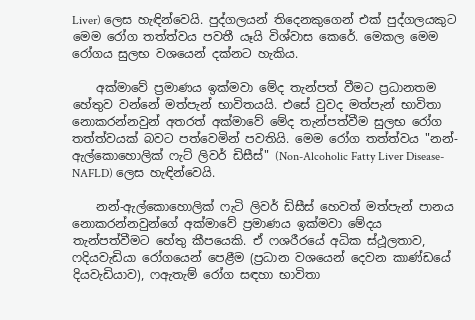Liver) ලෙස හැඳින්වෙයි. පුද්ගලයන් තිදෙනකුගෙන් එක්‌ පුද්ගලයකුට මෙම රෝග තත්ත්වය පවතී යෑයි විශ්වාස කෙරේ. මෙකල මෙම රෝගය සුලභ වශයෙන් දක්‌නට හැකිය.

    අක්‌මාවේ ප්‍රමාණය ඉක්‌මවා මේද තැන්පත් වීමට ප්‍රධානතම හේතුව වන්නේ මත්පැන් භාවිතයයි. එසේ වුවද මත්පැන් භාවිතා නොකරන්නවුන් අතරත් අක්‌මාවේ මේද තැන්පත්වීම සුලභ රෝග තත්ත්වයක්‌ බවට පත්වෙමින් පවතියි. මෙම රෝග තත්ත්වය "නන්-ඇල්කොහොලික්‌ ෆැට්‌ ලිවර් ඩිසීස්‌" (Non-Alcoholic Fatty Liver Disease-NAFLD) ලෙස හැඳින්වෙයි.

    නන්-ඇල්කොහොලික්‌ ෆැටි ලිවර් ඩිසීස්‌ හෙවත් මත්පැන් පානය නොකරන්නවුන්ගේ අක්‌මාවේ ප්‍රමාණය ඉක්‌මවා මේදය තැන්පත්වීමට හේතු කීපයෙකි. ඒ ෆශරීරයේ අධික ස්‌ථූලතාව, ෆදියවැඩියා රෝගයෙන් පෙළීම (ප්‍රධාන වශයෙන් දෙවන කාණ්‌ඩයේ දියවැඩියාව), ෆඇතැම් රෝග සඳහා භාවිතා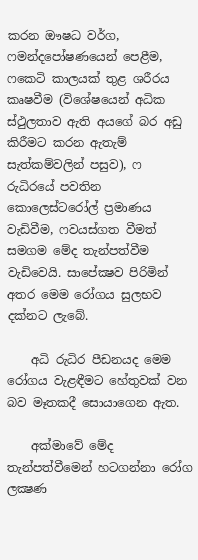කරන ඖෂධ වර්ග, ෆමන්දපෝෂණයෙන් පෙළීම, ෆකෙටි කාලයක්‌ තුළ ශරීරය කෘෂවීම (විශේෂයෙන් අධික ස්‌ථුලතාව ඇති අයගේ බර අඩු කිරීමට කරන ඇතැම් සැත්කම්වලින් පසුව), ෆ රුධිරයේ පවතින කොලෙස්‌ටරෝල් ප්‍රමාණය වැඩිවීම, ෆවයස්‌ගත වීමත් සමගම මේද තැන්පත්වීම වැඩිවෙයි. සාපේක්‍ෂව පිරිමින් අතර මෙම රෝගය සුලභව දක්‌නට ලැබේ.

    අධි රුධිර පීඩනයද මෙම රෝගය වැළඳීමට හේතුවක්‌ වන බව මෑතකදී සොයාගෙන ඇත.

    අක්‌මාවේ මේද තැන්පත්වීමෙන් හටගන්නා රෝග ලක්‍ෂණ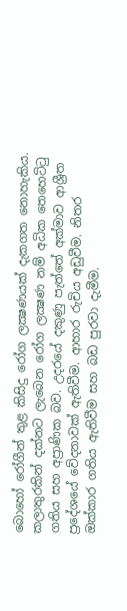බොහෝ රෝගීන් තුළ කිසිදු රෝග ලක්‍ෂණයක්‌ දැකගත නොහැකිය. කලාතුරකින් දක්‌නට ලැබෙන රෝග ලක්‍ෂණ නම් අධික තෙහෙට්‌ටු ගතිය සහ අප්‍රාණික බව. උදරයේ දකුණු පැත්තේ අක්‌මාව ආශ්‍රීත ප්‍රදේශයේ වේදනාවක්‌ ඇතිවීම. ආහාර රුචිය අඩුවීම. නිතර ඔක්‌කාර ගතිය ඇතිවීම සහ බඩ පුරවා දැමීම.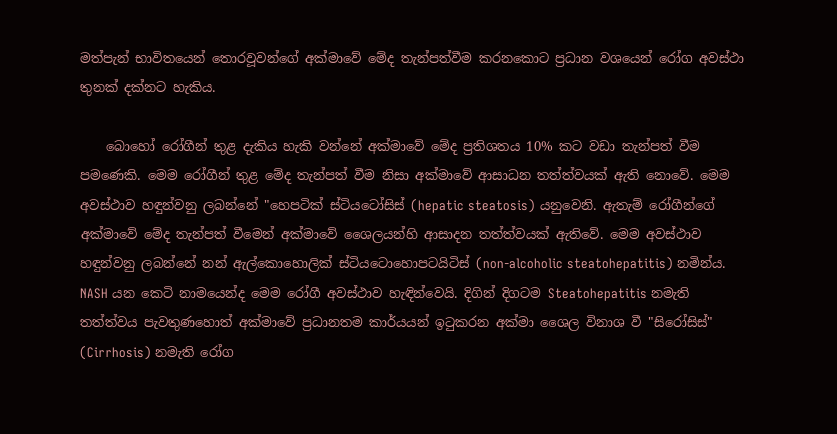මත්පැන් භාවිතයෙන් තොරවූවන්ගේ අක්‌මාවේ මේද තැන්පත්වීම කරනකොට ප්‍රධාන වශයෙන් රෝග අවස්‌ථා තුනක්‌ දක්‌නට හැකිය.

    බොහෝ රෝගීන් තුළ දැකිය හැකි වන්නේ අක්‌මාවේ මේද ප්‍රතිශතය 10% කට වඩා තැන්පත් වීම පමණෙකි. මෙම රෝගීන් තුළ මේද තැන්පත් වීම නිසා අක්‌මාවේ ආසාධන තත්ත්වයක්‌ ඇති නොවේ. මෙම අවස්‌ථාව හඳුන්වනු ලබන්නේ "හෙපටික්‌ ස්‌ටියටෝසිස්‌ (hepatic steatosis) යනුවෙනි. ඇතැම් රෝගීන්ගේ අක්‌මාවේ මේද තැන්පත් වීමෙන් අක්‌මාවේ ශෛලයන්හි ආසාදන තත්ත්වයක්‌ ඇතිවේ. මෙම අවස්‌ථාව හඳුන්වනු ලබන්නේ නන් ඇල්කොහොලික්‌ ස්‌ටියටොහොපටයිටිස්‌ (non-alcoholic steatohepatitis) නමින්ය. NASH යන කෙටි නාමයෙන්ද මෙම රෝගී අවස්‌ථාව හැඳින්වෙයි. දිගින් දිගටම Steatohepatitis නමැති තත්ත්වය පැවතුණහොත් අක්‌මාවේ ප්‍රධානතම කාර්යයන් ඉටුකරන අක්‌මා ශෛල විනාශ වී "සිරෝසිස්‌" (Cirrhosis) නමැති රෝග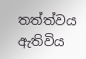තත්ත්වය ඇතිවිය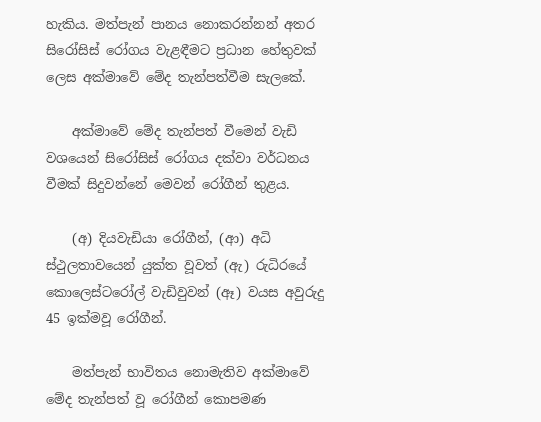හැකිය. මත්පැන් පානය නොකරන්නන් අතර සිරෝසිස්‌ රෝගය වැළඳීමට ප්‍රධාන හේතුවක්‌ ලෙස අක්‌මාවේ මේද තැන්පත්වීම සැලකේ.

    අක්‌මාවේ මේද තැන්පත් වීමෙන් වැඩි වශයෙන් සිරෝසිස්‌ රෝගය දක්‌වා වර්ධනය වීමක්‌ සිදුවන්නේ මෙවන් රෝගීන් තුළය.

    (අ) දියවැඩියා රෝගීන්, (ආ) අධි ස්‌ථුලතාවයෙන් යුක්‌ත වූවත් (ඇ) රුධිරයේ කොලෙස්‌ටරෝල් වැඩිවුවන් (ඈ) වයස අවුරුදු 45 ඉක්‌මවූ රෝගීන්.

    මත්පැන් භාවිතය නොමැතිව අක්‌මාවේ මේද තැන්පත් වූ රෝගීන් කොපමණ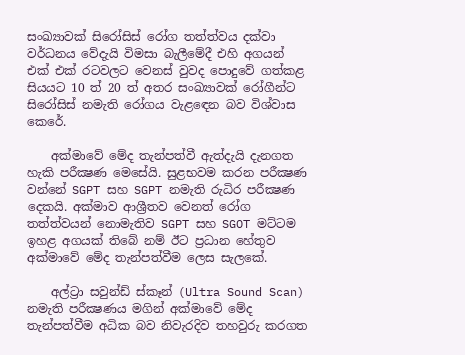සංඛ්‍යාවක්‌ සිරෝසිස්‌ රෝග තත්ත්වය දක්‌වා වර්ධනය වේදැයි විමසා බැලීමේදී එහි අගයන් එක්‌ එක්‌ රටවලට වෙනස්‌ වුවද පොදුවේ ගත්කළ සියයට 10 ත් 20 ත් අතර සංඛ්‍යාවක්‌ රෝගීන්ට සිරෝසිස්‌ නමැති රෝගය වැළඳෙන බව විශ්වාස කෙරේ.

    අක්‌මාවේ මේද තැන්පත්වී ඇත්දැයි දැනගත හැකි පරීක්‍ෂණ මෙසේයි. සුළභවම කරන පරීක්‍ෂණ වන්නේ SGPT සහ SGPT නමැති රුධිර පරීක්‍ෂණ දෙකයි. අක්‌මාව ආශ්‍රීතව වෙනත් රෝග තත්ත්වයන් නොමැතිව SGPT සහ SGOT මට්‌ටම ඉහළ අගයක්‌ තිබේ නම් ඊට ප්‍රධාන හේතුව අක්‌මාවේ මේද තැන්පත්වීම ලෙස සැලකේ.

    අල්ට්‍රා සවුන්ඩ් ස්‌කෑන් (Ultra Sound Scan) නමැති පරීක්‍ෂණය මගින් අක්‌මාවේ මේද තැන්පත්වීම අධික බව නිවැරදිව තහවුරු කරගත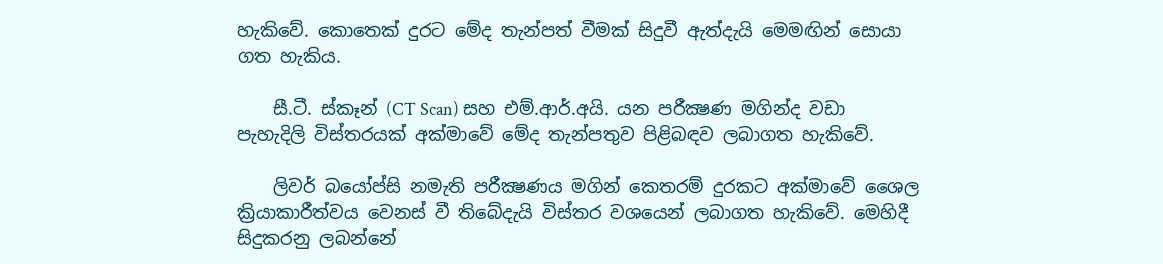හැකිවේ. කොතෙක්‌ දුරට මේද තැන්පත් වීමක්‌ සිදුවී ඇත්දැයි මෙමඟින් සොයා ගත හැකිය.

    සී.ටී. ස්‌කෑන් (CT Scan) සහ එම්.ආර්.අයි. යන පරීක්‍ෂණ මගින්ද වඩා පැහැදිලි විස්‌තරයක්‌ අක්‌මාවේ මේද තැන්පතුව පිළිබඳව ලබාගත හැකිවේ.

    ලිවර් බයෝප්සි නමැති පරීක්‍ෂණය මගින් කෙතරම් දුරකට අක්‌මාවේ ශෛල ක්‍රියාකාරීත්වය වෙනස්‌ වී තිබේදැයි විස්‌තර වශයෙන් ලබාගත හැකිවේ. මෙහිදී සිදුකරනු ලබන්නේ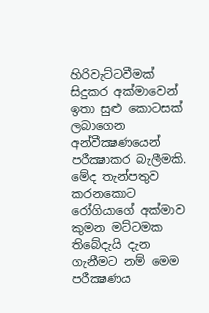හිරිවැට්‌ටවීමක්‌ සිදුකර අක්‌මාවෙන් ඉතා සුළු කොටසක්‌ ලබාගෙන අන්වීක්‍ෂණයෙන් පරීක්‍ෂාකර බැලීමකි. මේද තැන්පතුව කරනකොට රෝගියාගේ අක්‌මාව කුමන මට්‌ටමක තිබේදැයි දැන ගැනීමට නම් මෙම පරීක්‍ෂණය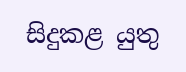සිදුකළ යුතු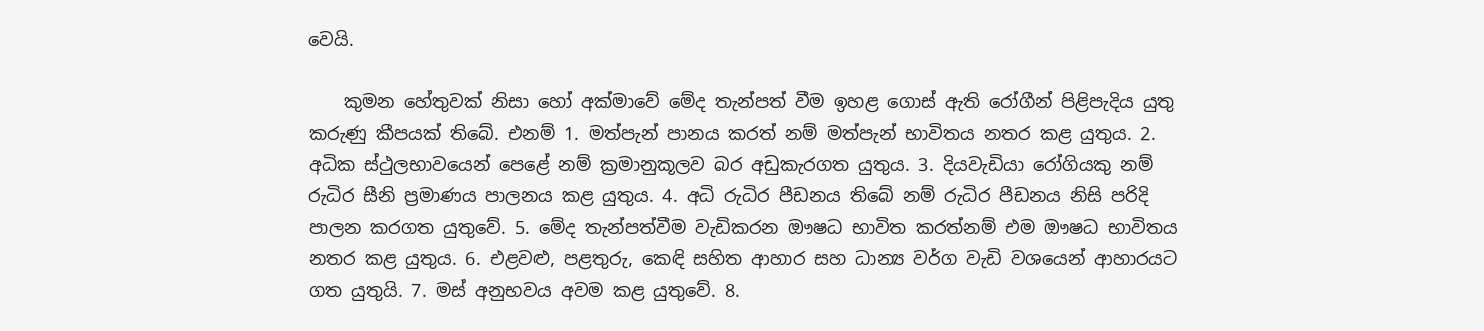වෙයි.

    කුමන හේතුවක්‌ නිසා හෝ අක්‌මාවේ මේද තැන්පත් වීම ඉහළ ගොස්‌ ඇති රෝගීන් පිළිපැදිය යුතු කරුණු කීපයක්‌ තිබේ. එනම් 1. මත්පැන් පානය කරත් නම් මත්පැන් භාවිතය නතර කළ යුතුය. 2. අධික ස්‌ථුලභාවයෙන් පෙළේ නම් ක්‍රමානුකූලව බර අඩුකැරගත යුතුය. 3. දියවැඩියා රෝගියකු නම් රුධිර සීනි ප්‍රමාණය පාලනය කළ යුතුය. 4. අධි රුධිර පීඩනය තිබේ නම් රුධිර පීඩනය නිසි පරිදි පාලන කරගත යුතුවේ. 5. මේද තැන්පත්වීම වැඩිකරන ඖෂධ භාවිත කරත්නම් එම ඖෂධ භාවිතය නතර කළ යුතුය. 6. එළවළු, පළතුරු, කෙඳි සහිත ආහාර සහ ධාන්‍ය වර්ග වැඩි වශයෙන් ආහාරයට ගත යුතුයි. 7. මස්‌ අනුභවය අවම කළ යුතුවේ. 8.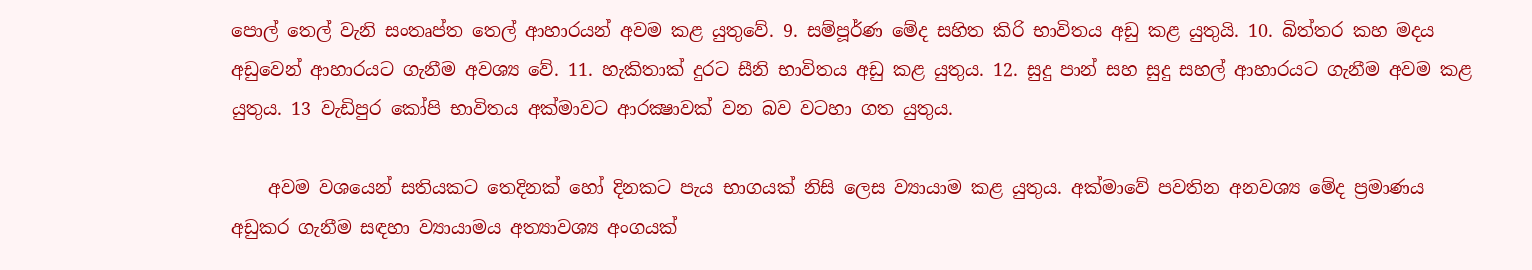පොල් තෙල් වැනි සංතෘප්ත තෙල් ආහාරයන් අවම කළ යුතුවේ. 9. සම්පූර්ණ මේද සහිත කිරි භාවිතය අඩු කළ යුතුයි. 10. බිත්තර කහ මදය අඩුවෙන් ආහාරයට ගැනීම අවශ්‍ය වේ. 11. හැකිතාක්‌ දුරට සීනි භාවිතය අඩු කළ යුතුය. 12. සුදු පාන් සහ සුදු සහල් ආහාරයට ගැනීම අවම කළ යුතුය. 13 වැඩිපුර කෝපි භාවිතය අක්‌මාවට ආරක්‍ෂාවක්‌ වන බව වටහා ගත යුතුය.

    අවම වශයෙන් සතියකට තෙදිනක්‌ හෝ දිනකට පැය භාගයක්‌ නිසි ලෙස ව්‍යායාම කළ යුතුය. අක්‌මාවේ පවතින අනවශ්‍ය මේද ප්‍රමාණය අඩුකර ගැනීම සඳහා ව්‍යායාමය අත්‍යාවශ්‍ය අංගයක්‌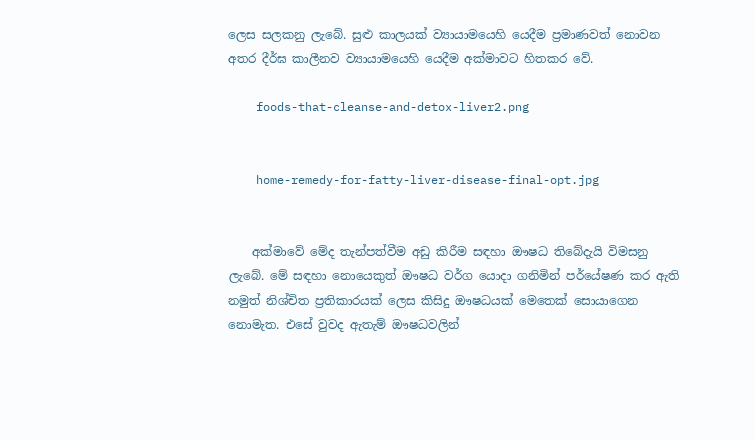ලෙස සලකනු ලැබේ. සුළු කාලයක්‌ ව්‍යායාමයෙහි යෙදීම ප්‍රමාණවත් නොවන අතර දීර්ඝ කාලීනව ව්‍යායාමයෙහි යෙදීම අක්‌මාවට හිතකර වේ.

    foods-that-cleanse-and-detox-liver2.png


    home-remedy-for-fatty-liver-disease-final-opt.jpg


    අක්‌මාවේ මේද තැන්පත්වීම අඩු කිරීම සඳහා ඖෂධ තිබේදැයි විමසනු ලැබේ. මේ සඳහා නොයෙකුත් ඖෂධ වර්ග යොදා ගනිමින් පර්යේෂණ කර ඇති නමුත් නිශ්චිත ප්‍රතිකාරයක්‌ ලෙස කිසිදු ඖෂධයක්‌ මෙතෙක්‌ සොයාගෙන නොමැත. එසේ වුවද ඇතැම් ඖෂධවලින්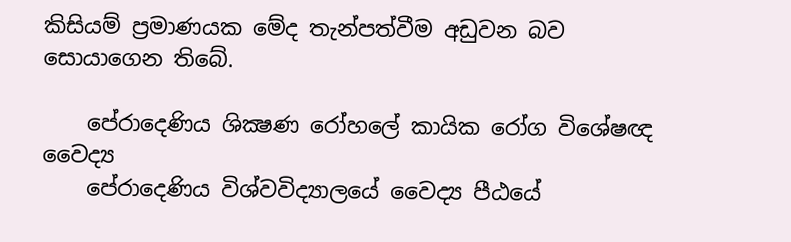කිසියම් ප්‍රමාණයක මේද තැන්පත්වීම අඩුවන බව සොයාගෙන තිබේ.

    පේරාදෙණිය ශික්‍ෂණ රෝහලේ කායික රෝග විශේෂඥ වෛද්‍ය
    පේරාදෙණිය විශ්වවිද්‍යාලයේ වෛද්‍ය පීඨයේ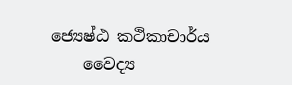ජ්‍යෙෂ්ඨ කථිකාචාර්ය
    වෛද්‍ය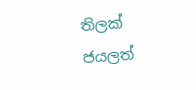තිලක්‌ ජයලත්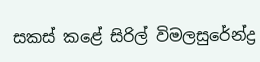සකස්‌ කළේ සිරිල් විමලසුරේන්ද්‍ර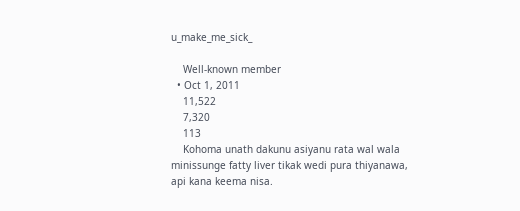u_make_me_sick_

    Well-known member
  • Oct 1, 2011
    11,522
    7,320
    113
    Kohoma unath dakunu asiyanu rata wal wala minissunge fatty liver tikak wedi pura thiyanawa, api kana keema nisa.